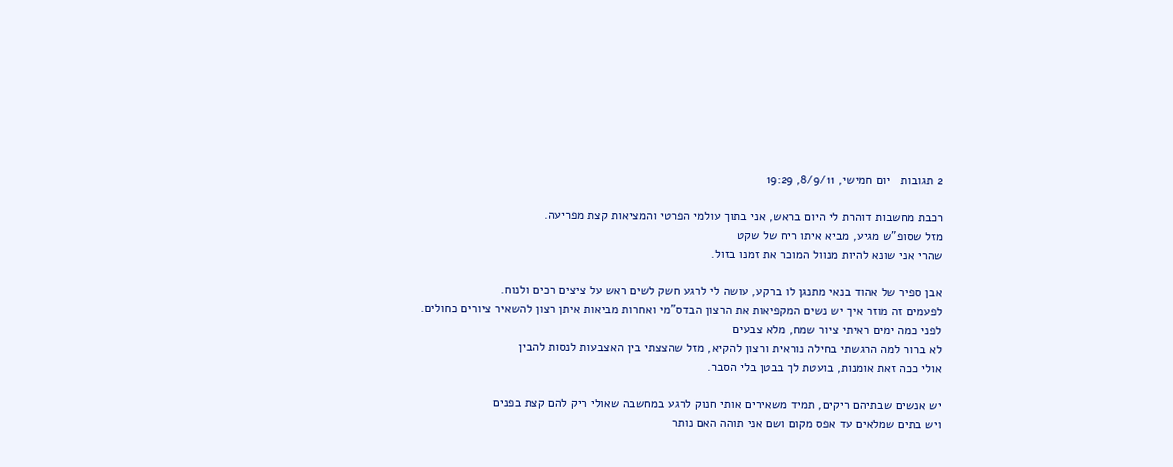2 תגובות   יום חמישי, 8/9/11, 19:29

רכבת מחשבות דוהרת לי היום בראש, אני בתוך עולמי הפרטי והמציאות קצת מפריעה.
מזל שסופ"ש מגיע, מביא איתו ריח של שקט
שהרי אני שונא להיות מנוול המוכר את זמנו בזול.

אבן ספיר של אהוד בנאי מתנגן לו ברקע, עושה לי לרגע חשק לשים ראש על ציצים רכים ולנוח.
לפעמים זה מוזר איך יש נשים המקפיאות את הרצון הבדס"מי ואחרות מביאות איתן רצון להשאיר ציורים כחולים.
לפני כמה ימים ראיתי ציור שמח, מלא צבעים
לא ברור למה הרגשתי בחילה נוראית ורצון להקיא, מזל שהצצתי בין האצבעות לנסות להבין
אולי ככה זאת אומנות, בועטת לך בבטן בלי הסבר.

יש אנשים שבתיהם ריקים, תמיד משאירים אותי חנוק לרגע במחשבה שאולי ריק להם קצת בפנים
ויש בתים שמלאים עד אפס מקום ושם אני תוהה האם נותר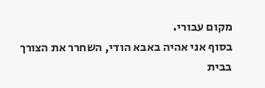מקום עבורי.
בסוף אני אהיה באבא הודי, השחרר את הצורך בבית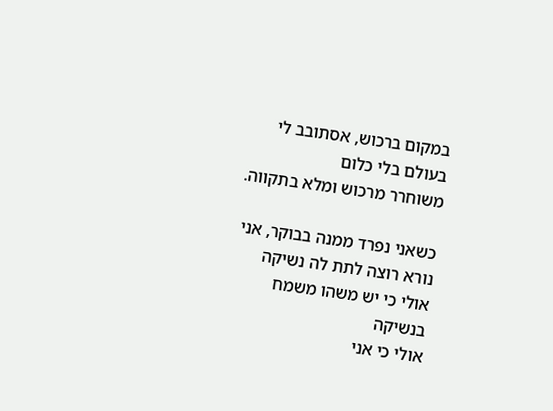במקום ברכוש, אסתובב לי בעולם בלי כלום
משוחרר מרכוש ומלא בתקווה.

כשאני נפרד ממנה בבוקר, אני נורא רוצה לתת לה נשיקה
אולי כי יש משהו משמח בנשיקה
אולי כי אני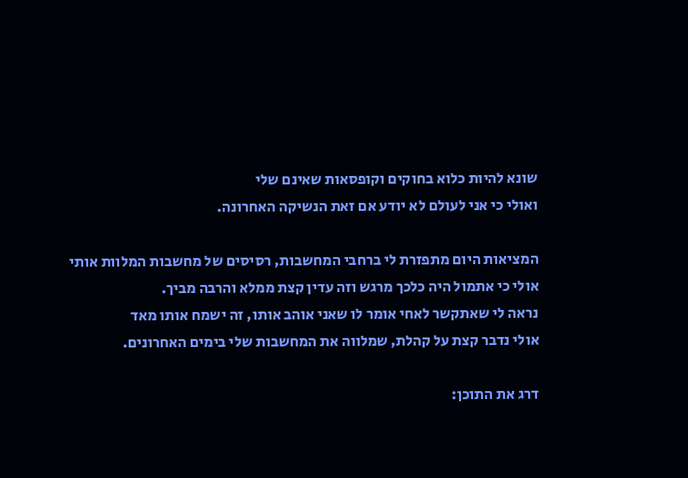שונא להיות כלוא בחוקים וקופסאות שאינם שלי
ואולי כי אני לעולם לא יודע אם זאת הנשיקה האחרונה.

המציאות היום מתפזרת לי ברחבי המחשבות, רסיסים של מחשבות המלוות אותי
אולי כי אתמול היה כלכך מרגש וזה עדין קצת ממלא והרבה מביך.
נראה לי שאתקשר לאחי אומר לו שאני אוהב אותו, זה ישמח אותו מאד
אולי נדבר קצת על קהלת, שמלווה את המחשבות שלי בימים האחרונים.

דרג את התוכן: